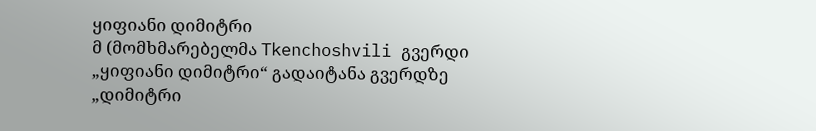ყიფიანი დიმიტრი
მ (მომხმარებელმა Tkenchoshvili გვერდი „ყიფიანი დიმიტრი“ გადაიტანა გვერდზე „დიმიტრი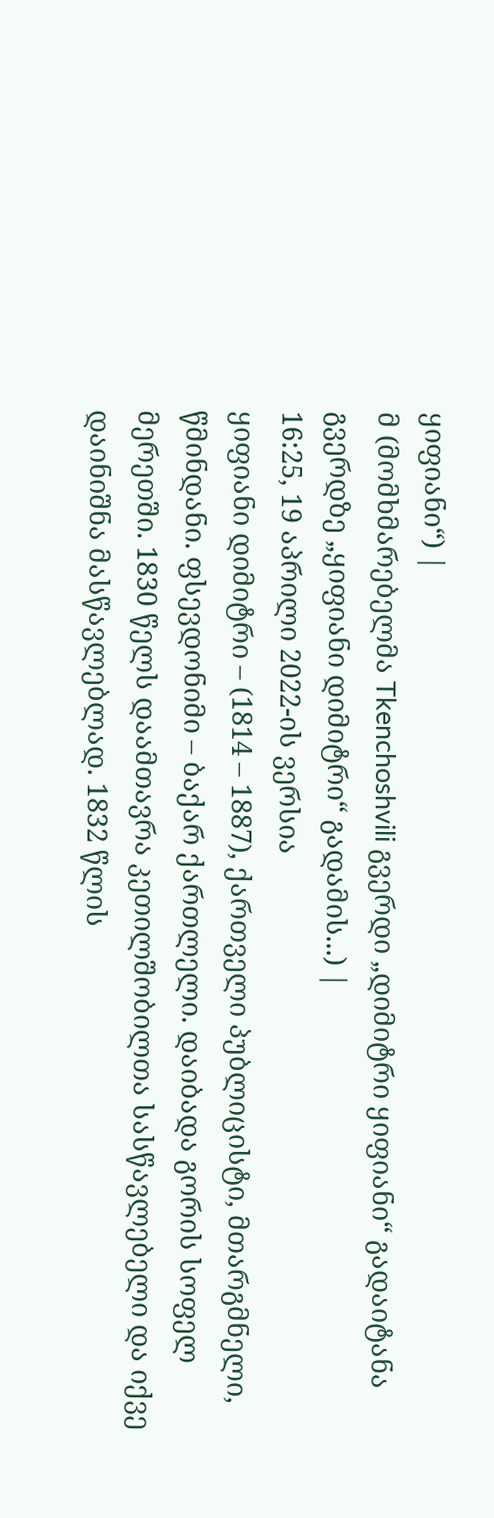ყიფიანი“) |
მ (მომხმარებელმა Tkenchoshvili გვერდი „დიმიტრი ყიფიანი“ გადაიტანა გვერდზე „ყიფიანი დიმიტრი“ გადამის...) |
16:25, 19 აპრილი 2022-ის ვერსია
ყიფიანი დიმიტრი – (1814 – 1887), ქართველი პუბლიცისტი, მთარგმნელი, წმინდანი. ფსევდონიმი – ბაქარ ქართლელი. დაიბადა გორის სოფელ მერეთში. 1830 წელს დაამთავრა კეთილშობილთა სასწავლებელი და იქვე დაინიშნა მასწავლებლად. 1832 წლის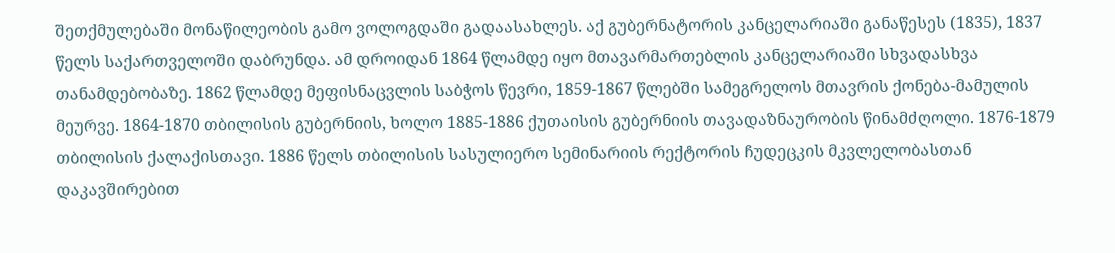შეთქმულებაში მონაწილეობის გამო ვოლოგდაში გადაასახლეს. აქ გუბერნატორის კანცელარიაში განაწესეს (1835), 1837 წელს საქართველოში დაბრუნდა. ამ დროიდან 1864 წლამდე იყო მთავარმართებლის კანცელარიაში სხვადასხვა თანამდებობაზე. 1862 წლამდე მეფისნაცვლის საბჭოს წევრი, 1859-1867 წლებში სამეგრელოს მთავრის ქონება-მამულის მეურვე. 1864-1870 თბილისის გუბერნიის, ხოლო 1885-1886 ქუთაისის გუბერნიის თავადაზნაურობის წინამძღოლი. 1876-1879 თბილისის ქალაქისთავი. 1886 წელს თბილისის სასულიერო სემინარიის რექტორის ჩუდეცკის მკვლელობასთან დაკავშირებით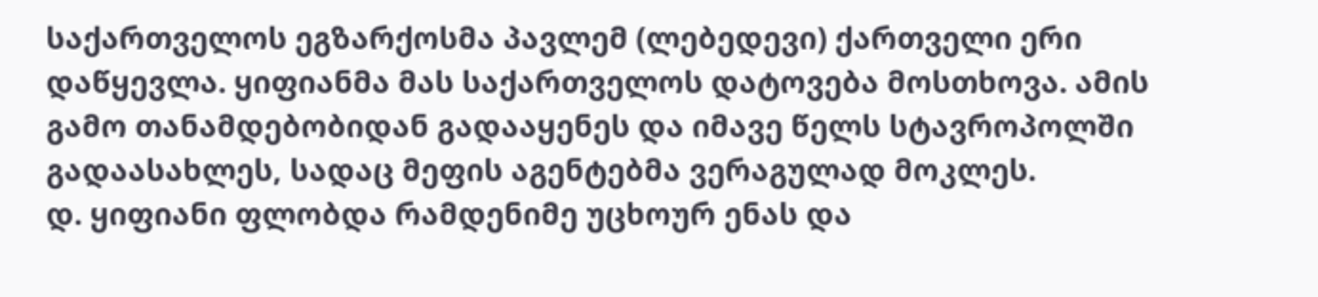საქართველოს ეგზარქოსმა პავლემ (ლებედევი) ქართველი ერი დაწყევლა. ყიფიანმა მას საქართველოს დატოვება მოსთხოვა. ამის გამო თანამდებობიდან გადააყენეს და იმავე წელს სტავროპოლში გადაასახლეს, სადაც მეფის აგენტებმა ვერაგულად მოკლეს.
დ. ყიფიანი ფლობდა რამდენიმე უცხოურ ენას და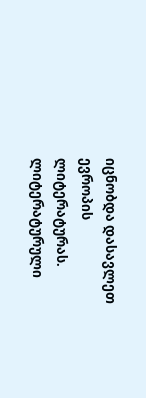იცნობდა დასავლეთ ევროპის ლიტერატურას. ლიტერატურული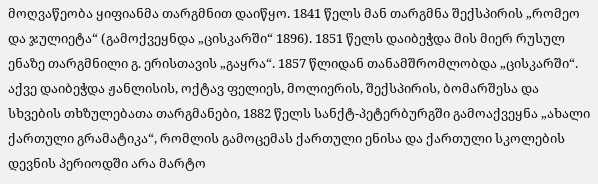მოღვაწეობა ყიფიანმა თარგმნით დაიწყო. 1841 წელს მან თარგმნა შექსპირის „რომეო და ჯულიეტა“ (გამოქვეყნდა „ცისკარში“ 1896). 1851 წელს დაიბეჭდა მის მიერ რუსულ ენაზე თარგმნილი გ. ერისთავის „გაყრა“. 1857 წლიდან თანამშრომლობდა „ცისკარში“. აქვე დაიბეჭდა ჟანლისის, ოქტავ ფელიეს, მოლიერის, შექსპირის, ბომარშესა და სხვების თხზულებათა თარგმანები, 1882 წელს სანქტ-პეტერბურგში გამოაქვეყნა „ახალი ქართული გრამატიკა“, რომლის გამოცემას ქართული ენისა და ქართული სკოლების დევნის პერიოდში არა მარტო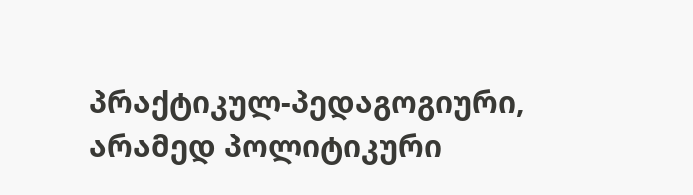პრაქტიკულ-პედაგოგიური, არამედ პოლიტიკური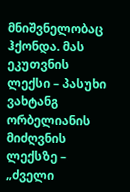მნიშვნელობაც ჰქონდა. მას ეკუთვნის ლექსი – პასუხი ვახტანგ ორბელიანის მიძღვნის ლექსზე – „ძველი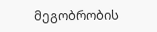მეგობრობის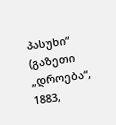პასუხი“ (გაზეთი „დროება“, 1883,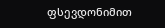ფსევდონიმით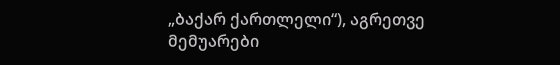„ბაქარ ქართლელი“), აგრეთვე მემუარები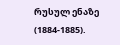რუსულ ენაზე (1884-1885).